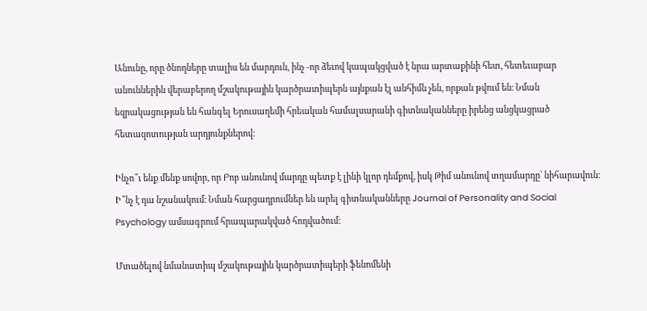Անունը, որը ծնողները տալիս են մարդուն, ինչ -որ ձեւով կապակցված է նրա արտաքինի հետ, հետեւաբար անուններին վերաբերող մշակութային կարծրատիպերն այնքան էլ անհիմն չեն, որքան թվում են։ Նման եզրակացության են հանգել Երուսաղեմի հրեական համալսարանի գիտնականները իրենց անցկացրած հետազոտության արդյունքներով։

Ինչո՞ւ ենք մենք սովոր, որ Բոբ անունով մարդը պետք է լինի կլոր դեմքով, իսկ Թիմ անունով տղամարդը՝ նիհարավուն։ Ի՞նչ է դա նշանակում։ Նման հարցադրումներ են արել գիտնականները Journal of Personality and Social Psychology ամսագրում հրապարակված հոդվածում։

Մտածելով նմանատիպ մշակութային կարծրատիպերի ֆենոմենի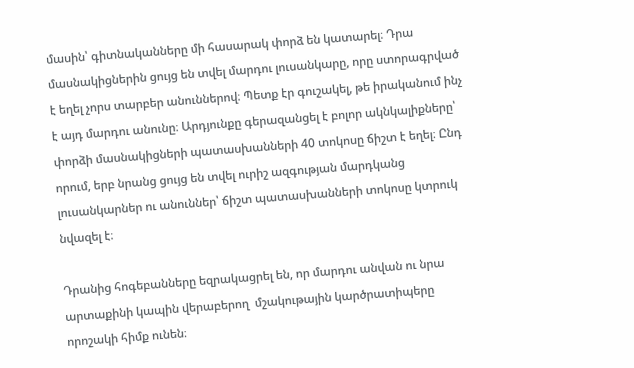մասին՝ գիտնականները մի հասարակ փորձ են կատարել։ Դրա մասնակիցներին ցույց են տվել մարդու լուսանկարը, որը ստորագրված է եղել չորս տարբեր անուններով։ Պետք էր գուշակել, թե իրականում ինչ է այդ մարդու անունը։ Արդյունքը գերազանցել է բոլոր ակնկալիքները՝ փորձի մասնակիցների պատասխանների 40 տոկոսը ճիշտ է եղել։ Ընդ որում, երբ նրանց ցույց են տվել ուրիշ ազգության մարդկանց լուսանկարներ ու անուններ՝ ճիշտ պատասխանների տոկոսը կտրուկ նվազել է։

Դրանից հոգեբանները եզրակացրել են, որ մարդու անվան ու նրա արտաքինի կապին վերաբերող  մշակութային կարծրատիպերը որոշակի հիմք ունեն։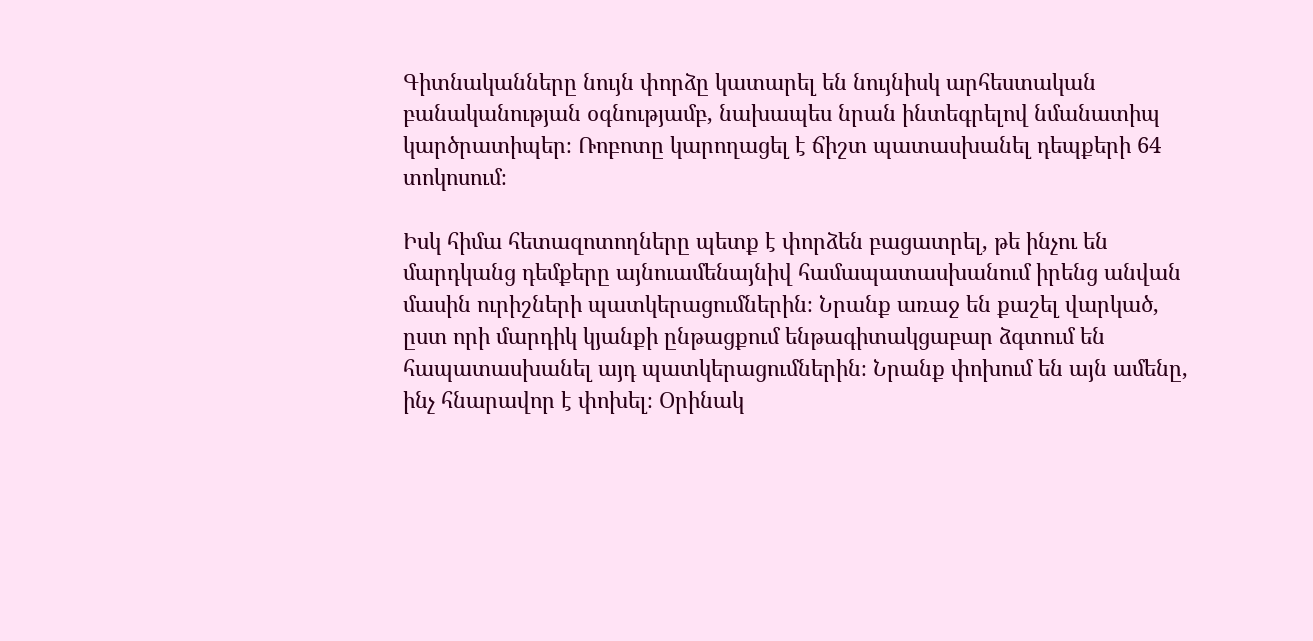Գիտնականները նույն փորձը կատարել են նույնիսկ արհեստական բանականության օգնությամբ, նախապես նրան ինտեգրելով նմանատիպ կարծրատիպեր։ Ռոբոտը կարողացել է ճիշտ պատասխանել դեպքերի 64 տոկոսում։

Իսկ հիմա հետազոտողները պետք է փորձեն բացատրել, թե ինչու են մարդկանց դեմքերը այնուամենայնիվ համապատասխանում իրենց անվան մասին ուրիշների պատկերացումներին։ Նրանք առաջ են քաշել վարկած, ըստ որի մարդիկ կյանքի ընթացքում ենթագիտակցաբար ձգտում են հապատասխանել այդ պատկերացումներին։ Նրանք փոխում են այն ամենը, ինչ հնարավոր է փոխել։ Օրինակ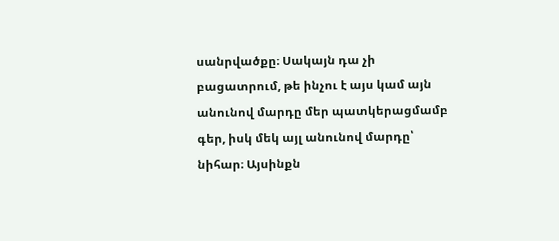սանրվածքը։ Սակայն դա չի բացատրում, թե ինչու է այս կամ այն անունով մարդը մեր պատկերացմամբ գեր, իսկ մեկ այլ անունով մարդը՝ նիհար։ Այսինքն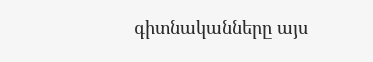գիտնականները այս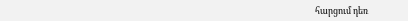հարցում դեռ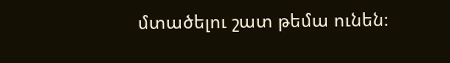մտածելու շատ թեմա ունեն։